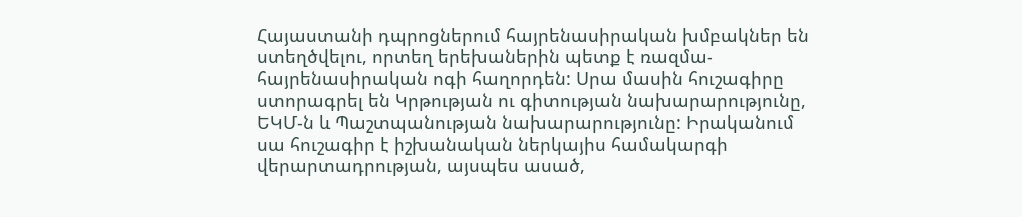Հայաստանի դպրոցներում հայրենասիրական խմբակներ են ստեղծվելու, որտեղ երեխաներին պետք է ռազմա-հայրենասիրական ոգի հաղորդեն: Սրա մասին հուշագիրը ստորագրել են Կրթության ու գիտության նախարարությունը, ԵԿՄ-ն և Պաշտպանության նախարարությունը: Իրականում սա հուշագիր է իշխանական ներկայիս համակարգի վերարտադրության, այսպես ասած,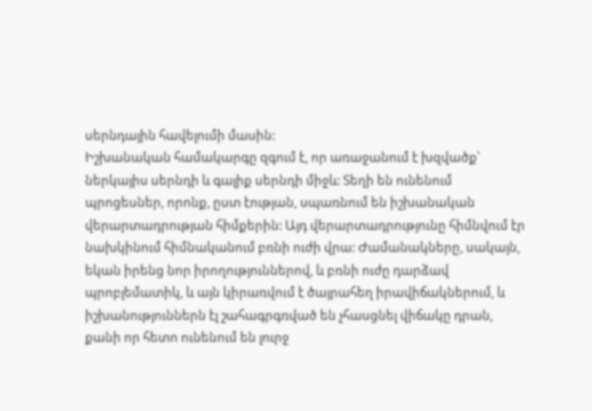սերնդային հավելումի մասին:
Իշխանական համակարգը զգում է, որ առաջանում է խզվածք՝ ներկայիս սերնդի և գալիք սերնդի միջև: Տեղի են ունենում պրոցեսներ, որոնք, ըստ էության, սպառնում են իշխանական վերարտադրության հիմքերին: Այդ վերարտադրությունը հիմնվում էր նախկինում հիմնականում բռնի ուժի վրա: Ժամանակները, սակայն, եկան իրենց նոր իրողություններով, և բռնի ուժը դարձավ պրոբլեմատիկ, և այն կիրառվում է ծայրահեղ իրավիճակներում, և իշխանություններն էլ շահագրգռված են չհասցնել վիճակը դրան, քանի որ հետո ունենում են լուրջ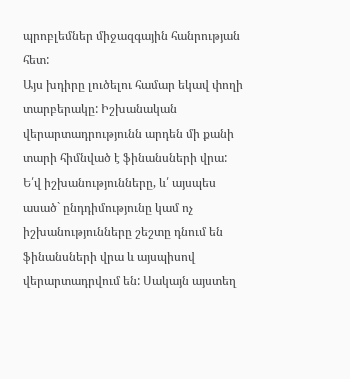պրոբլեմներ միջազգային հանրության հետ:
Այս խդիրը լուծելու համար եկավ փողի տարբերակը: Իշխանական վերարտադրությունն արդեն մի քանի տարի հիմնված է ֆինանսների վրա: Ե՛վ իշխանությունները, և՛ այսպես ասած` ընդդիմությունը կամ ոչ իշխանությունները շեշտը դնում են ֆինանսների վրա և այսպիսով վերարտադրվում են: Սակայն այստեղ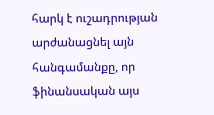հարկ է ուշադրության արժանացնել այն հանգամանքը, որ ֆինանսական այս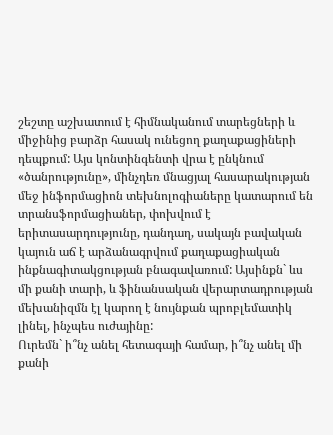շեշտը աշխատում է հիմնականում տարեցների և միջինից բարձր հասակ ունեցող քաղաքացիների դեպքում: Այս կոնտինգենտի վրա է ընկնում «ծանրությունը», մինչդեռ մնացյալ հասարակության մեջ ինֆորմացիոն տեխնոլոգիաները կատարում են տրանսֆորմացիաներ, փոխվում է երիտասարդությունը, դանդաղ, սակայն բավական կայուն աճ է արձանագրվում քաղաքացիական ինքնագիտակցության բնագավառում: Այսինքն` ևս մի քանի տարի, և ֆինանսական վերարտադրության մեխանիզմն էլ կարող է նույնքան պրոբլեմատիկ լինել, ինչպես ուժայինը:
Ուրեմն` ի՞նչ անել հետագայի համար, ի՞նչ անել մի քանի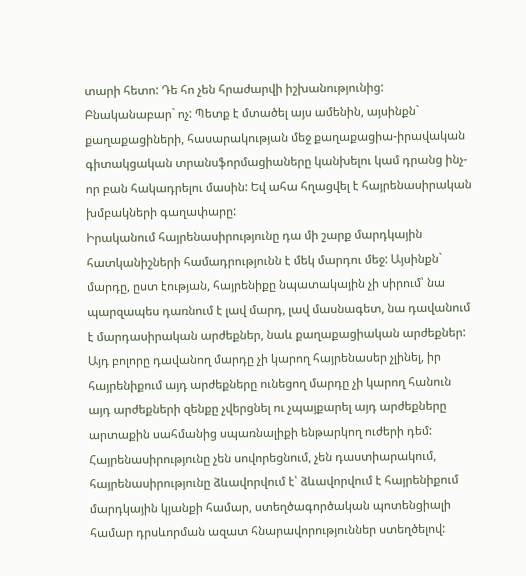տարի հետո: Դե հո չեն հրաժարվի իշխանությունից: Բնականաբար` ոչ: Պետք է մտածել այս ամենին, այսինքն` քաղաքացիների, հասարակության մեջ քաղաքացիա-իրավական գիտակցական տրանսֆորմացիաները կանխելու կամ դրանց ինչ-որ բան հակադրելու մասին: Եվ ահա հղացվել է հայրենասիրական խմբակների գաղափարը:
Իրականում հայրենասիրությունը դա մի շարք մարդկային հատկանիշների համադրությունն է մեկ մարդու մեջ: Այսինքն` մարդը, ըստ էության, հայրենիքը նպատակային չի սիրում՝ նա պարզապես դառնում է լավ մարդ, լավ մասնագետ, նա դավանում է մարդասիրական արժեքներ, նաև քաղաքացիական արժեքներ: Այդ բոլորը դավանող մարդը չի կարող հայրենասեր չլինել, իր հայրենիքում այդ արժեքները ունեցող մարդը չի կարող հանուն այդ արժեքների զենքը չվերցնել ու չպայքարել այդ արժեքները արտաքին սահմանից սպառնալիքի ենթարկող ուժերի դեմ:
Հայրենասիրությունը չեն սովորեցնում, չեն դաստիարակում, հայրենասիրությունը ձևավորվում է՝ ձևավորվում է հայրենիքում մարդկային կյանքի համար, ստեղծագործական պոտենցիալի համար դրսևորման ազատ հնարավորություններ ստեղծելով: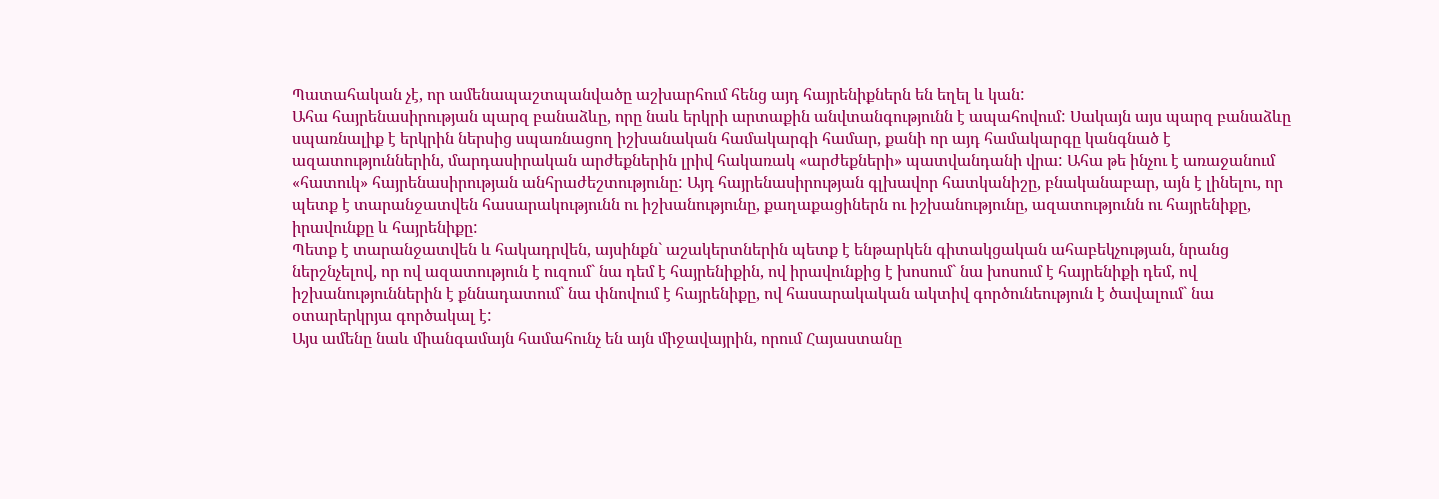Պատահական չէ, որ ամենապաշտպանվածը աշխարհում հենց այդ հայրենիքներն են եղել և կան:
Ահա հայրենասիրության պարզ բանաձևը, որը նաև երկրի արտաքին անվտանգությունն է ապահովում: Սակայն այս պարզ բանաձևը սպառնալիք է երկրին ներսից սպառնացող իշխանական համակարգի համար, քանի որ այդ համակարգը կանգնած է ազատություններին, մարդասիրական արժեքներին լրիվ հակառակ «արժեքների» պատվանդանի վրա: Ահա թե ինչու է առաջանում «հատուկ» հայրենասիրության անհրաժեշտությունը: Այդ հայրենասիրության գլխավոր հատկանիշը, բնականաբար, այն է լինելու, որ պետք է տարանջատվեն հասարակությունն ու իշխանությունը, քաղաքացիներն ու իշխանությունը, ազատությունն ու հայրենիքը, իրավունքը և հայրենիքը:
Պետք է տարանջատվեն և հակադրվեն, այսինքն` աշակերտներին պետք է ենթարկեն գիտակցական ահաբեկչության, նրանց ներշնչելով, որ ով ազատություն է ուզում` նա դեմ է հայրենիքին, ով իրավունքից է խոսում` նա խոսում է հայրենիքի դեմ, ով իշխանություններին է քննադատում` նա փնովում է հայրենիքը, ով հասարակական ակտիվ գործունեություն է ծավալում` նա օտարերկրյա գործակալ է:
Այս ամենը նաև միանգամայն համահունչ են այն միջավայրին, որում Հայաստանը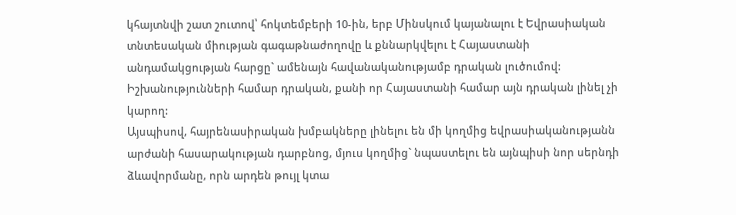կհայտնվի շատ շուտով՝ հոկտեմբերի 10-ին, երբ Մինսկում կայանալու է Եվրասիական տնտեսական միության գագաթնաժողովը և քննարկվելու է Հայաստանի անդամակցության հարցը` ամենայն հավանականությամբ դրական լուծումով: Իշխանությունների համար դրական, քանի որ Հայաստանի համար այն դրական լինել չի կարող:
Այսպիսով, հայրենասիրական խմբակները լինելու են մի կողմից եվրասիականությանն արժանի հասարակության դարբնոց, մյուս կողմից` նպաստելու են այնպիսի նոր սերնդի ձևավորմանը, որն արդեն թույլ կտա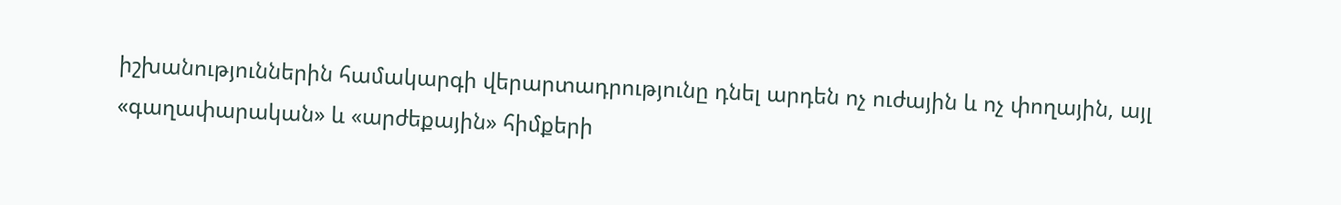իշխանություններին համակարգի վերարտադրությունը դնել արդեն ոչ ուժային և ոչ փողային, այլ «գաղափարական» և «արժեքային» հիմքերի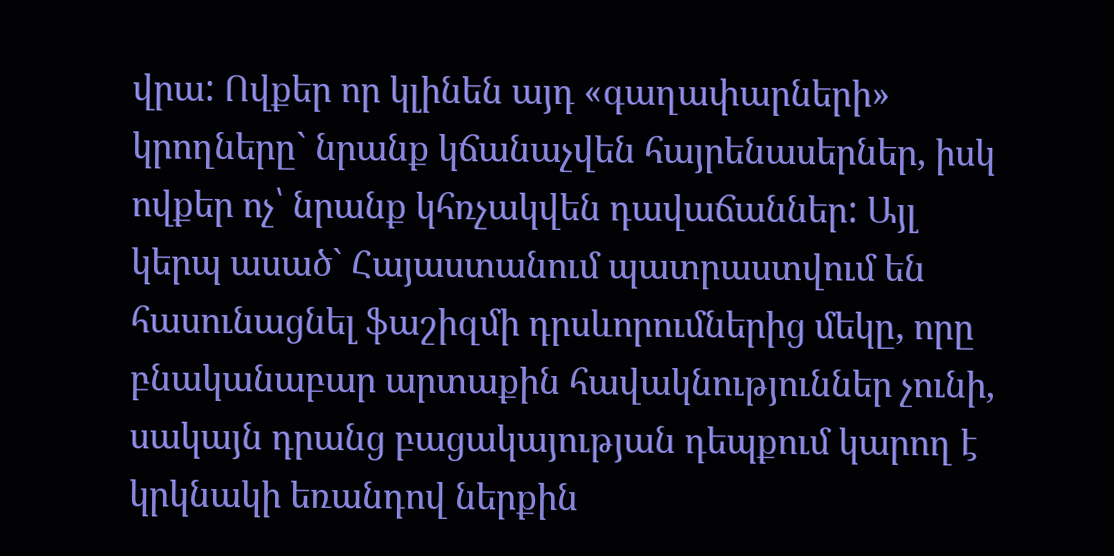վրա: Ովքեր որ կլինեն այդ «գաղափարների» կրողները` նրանք կճանաչվեն հայրենասերներ, իսկ ովքեր ոչ՝ նրանք կհռչակվեն դավաճաններ: Այլ կերպ ասած` Հայաստանում պատրաստվում են հասունացնել ֆաշիզմի դրսևորումներից մեկը, որը բնականաբար արտաքին հավակնություններ չունի, սակայն դրանց բացակայության դեպքում կարող է կրկնակի եռանդով ներքին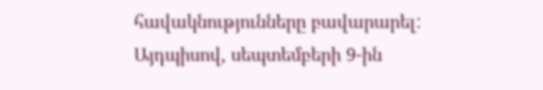հավակնությունները բավարարել:
Այդպիսով, սեպտեմբերի 9-ին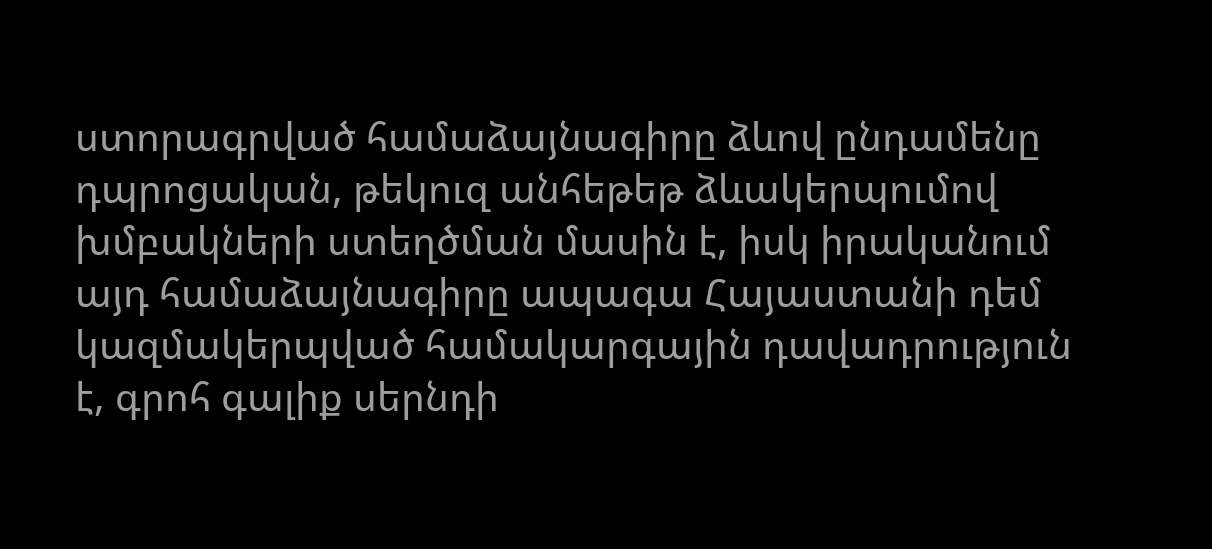ստորագրված համաձայնագիրը ձևով ընդամենը դպրոցական, թեկուզ անհեթեթ ձևակերպումով խմբակների ստեղծման մասին է, իսկ իրականում այդ համաձայնագիրը ապագա Հայաստանի դեմ կազմակերպված համակարգային դավադրություն է, գրոհ գալիք սերնդի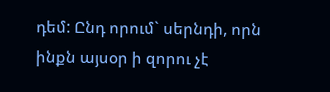դեմ: Ընդ որում` սերնդի, որն ինքն այսօր ի զորու չէ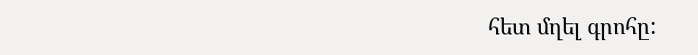հետ մղել գրոհը: